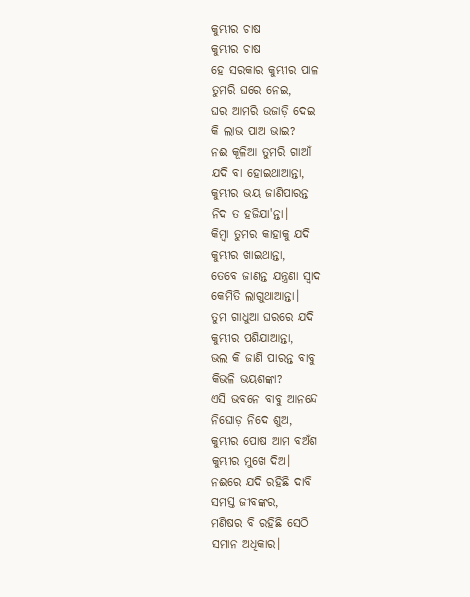କୁମ୍ଭୀର ଚାଷ
କୁମ୍ଭୀର ଚାଷ
ହେ ସରକାର କୁମ୍ଭୀର ପାଳ
ତୁମରି ଘରେ ନେଇ,
ଘର ଆମରି ଉଜାଡ଼ି ଦେଇ
କି ଲାଭ ପାଅ ଭାଇ?
ନଈ କୂଳିଆ ତୁମରି ଗାଆଁ
ଯଦି ବା ହୋଇଥାଆନ୍ତା,
କୁମ୍ଭୀର ଭୟ ଜାଣିପାରନ୍ତ
ନିଦ ତ ହଜିଯା'ନ୍ତା।
କିମ୍ବା ତୁମର କାହାକୁ ଯଦି
କୁମ୍ଭୀର ଖାଇଥାନ୍ତା,
ତେବେ ଜାଣନ୍ତ ଯନ୍ତ୍ରଣା ସ୍ଵାଦ
କେମିତି ଲାଗୁଥାଆନ୍ତା।
ତୁମ ଗାଧୁଆ ଘରରେ ଯଦି
କୁମ୍ଭୀର ପଶିଯାଆନ୍ତା,
ଭଲ କି ଜାଣି ପାରନ୍ତ ବାବୁ
କିଭଳି ଭୟଶଙ୍କା?
ଏସି ଭବନେ ବାବୁ ଆନନ୍ଦେ
ନିଘୋଡ଼ ନିଦେ ଶୁଅ,
କୁମ୍ଭୀର ପୋଷ ଆମ ବଅଁଶ
କୁମ୍ଭୀର ମୁଖେ ଦିଅ।
ନଈରେ ଯଦି ରହିଛି ଦାବି
ସମସ୍ତ ଜୀବଙ୍କର,
ମଣିଷର ବି ରହିଛି ସେଠି
ସମାନ ଅଧିକାର।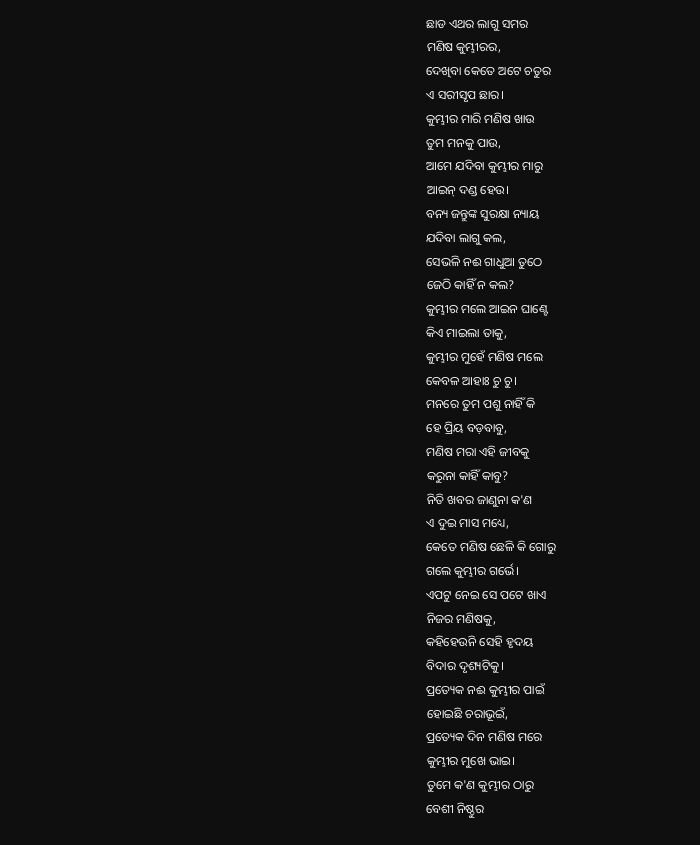ଛାଡ ଏଥର ଲାଗୁ ସମର
ମଣିଷ କୁମ୍ଭୀରର,
ଦେଖିବା କେତେ ଅଟେ ଚତୁର
ଏ ସରୀସୃପ ଛାର।
କୁମ୍ଭୀର ମାରି ମଣିଷ ଖାଉ
ତୁମ ମନକୁ ପାଉ,
ଆମେ ଯଦିବା କୁମ୍ଭୀର ମାରୁ
ଆଇନ୍ ଦଣ୍ଡ ହେଉ।
ବନ୍ୟ ଜନ୍ତୁଙ୍କ ସୁରକ୍ଷା ନ୍ୟାୟ
ଯଦିବା ଲାଗୁ କଲ,
ସେଭଳି ନଈ ଗାଧୁଆ ତୁଠେ
ଜେଠି କାହିଁ ନ କଲ?
କୁମ୍ଭୀର ମଲେ ଆଇନ ଘାଣ୍ଟେ
କିଏ ମାଇଲା ତାକୁ,
କୁମ୍ଭୀର ମୁହେଁ ମଣିଷ ମଲେ
କେବଳ ଆହାଃ ଚୁ ଚୁ।
ମନରେ ତୁମ ପଶୁ ନାହିଁ କି
ହେ ପ୍ରିୟ ବଡ଼ବାବୁ,
ମଣିଷ ମରା ଏହି ଜୀବକୁ
କରୁନା କାହିଁ କାବୁ?
ନିତି ଖବର ଜାଣୁନା କ'ଣ
ଏ ଦୁଇ ମାସ ମଧ୍ୟେ,
କେତେ ମଣିଷ ଛେଳି କି ଗୋରୁ
ଗଲେ କୁମ୍ଭୀର ଗର୍ଭେ।
ଏପଟୁ ନେଇ ସେ ପଟେ ଖାଏ
ନିଜର ମଣିଷକୁ,
କହିହେଉନି ସେହି ହୃଦୟ
ବିଦାର ଦୃଶ୍ୟଟିକୁ।
ପ୍ରତ୍ୟେକ ନଈ କୁମ୍ଭୀର ପାଇଁ
ହୋଇଛି ଚରାଭୂଇଁ,
ପ୍ରତ୍ୟେକ ଦିନ ମଣିଷ ମରେ
କୁମ୍ଭୀର ମୁଖେ ଭାଇ।
ତୁମେ କ'ଣ କୁମ୍ଭୀର ଠାରୁ
ବେଶୀ ନିଷ୍ଠୁର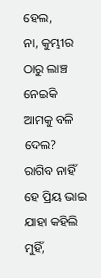ହେଲ,
ନା, କୁମ୍ଭୀର ଠାରୁ ଲାଞ୍ଚ ନେଇକି
ଆମକୁ ବଳି ଦେଲ?
ରାଗିବ ନାହିଁ ହେ ପ୍ରିୟ ଭାଇ
ଯାହା କହିଲି ମୁହିଁ,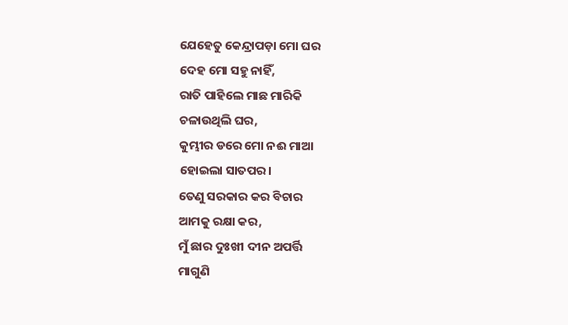ଯେହେତୁ କେନ୍ଦ୍ରାପଡ଼ା ମୋ ଘର
ଦେହ ମୋ ସହୁ ନାହିଁ,
ରାତି ପାହିଲେ ମାଛ ମାରିକି
ଚଳାଉଥିଲି ଘର,
କୁମ୍ଭୀର ଡରେ ମୋ ନଈ ମାଆ
ହୋଇଲା ସାତପର।
ତେଣୁ ସରକାର କର ବିଚାର
ଆମକୁ ରକ୍ଷା କର,
ମୁଁ ଛାର ଦୁଃଖୀ ଦୀନ ଅପର୍ତ୍ତି
ମାଗୁଣି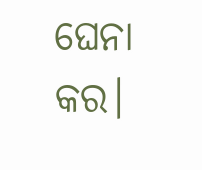ଘେନା କର।